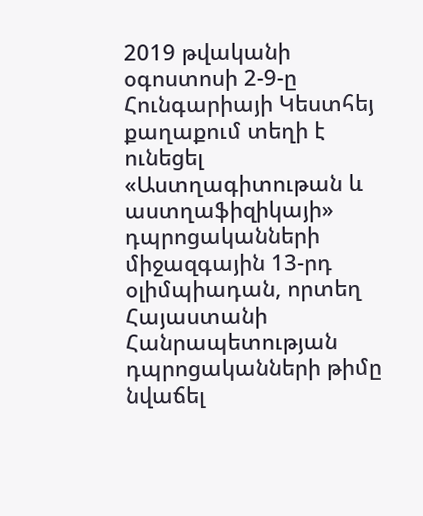2019 թվականի օգոստոսի 2-9-ը Հունգարիայի Կեստհեյ քաղաքում տեղի է ունեցել «Աստղագիտութան և աստղաֆիզիկայի» դպրոցականների միջազգային 13-րդ օլիմպիադան, որտեղ Հայաստանի Հանրապետության դպրոցականների թիմը նվաճել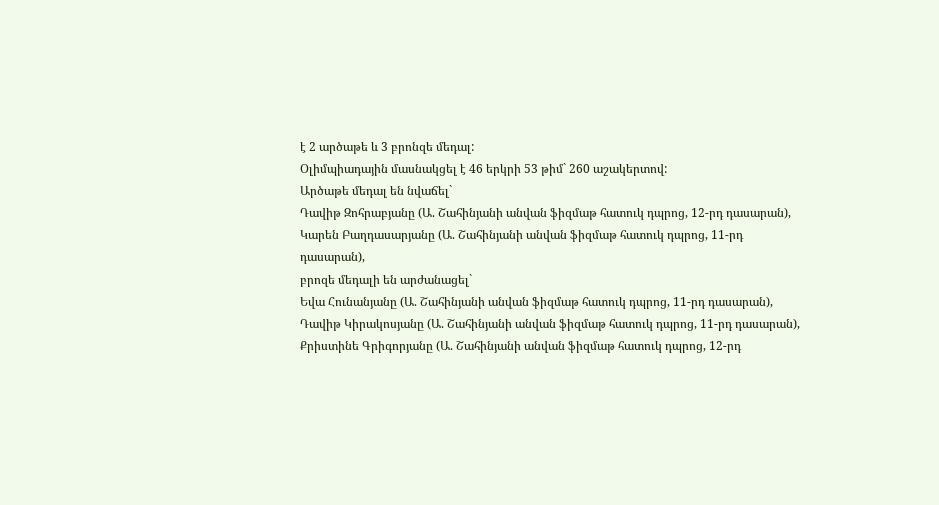է 2 արծաթե և 3 բրոնզե մեդալ:
Օլիմպիադային մասնակցել է 46 երկրի 53 թիմ` 260 աշակերտով:
Արծաթե մեդալ են նվաճել`
Դավիթ Զոհրաբյանը (Ա. Շահինյանի անվան ֆիզմաթ հատուկ դպրոց, 12-րդ դասարան),
Կարեն Բաղդասարյանը (Ա. Շահինյանի անվան ֆիզմաթ հատուկ դպրոց, 11-րդ դասարան),
բրոզե մեդալի են արժանացել`
Եվա Հունանյանը (Ա. Շահինյանի անվան ֆիզմաթ հատուկ դպրոց, 11-րդ դասարան),
Դավիթ Կիրակոսյանը (Ա. Շահինյանի անվան ֆիզմաթ հատուկ դպրոց, 11-րդ դասարան),
Քրիստինե Գրիգորյանը (Ա. Շահինյանի անվան ֆիզմաթ հատուկ դպրոց, 12-րդ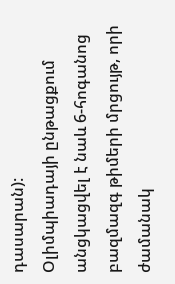դասարան):
Օլիմպիադայի ընթացքում անցկացվել է նաև 6-հոգանոց բազմազգ թիմերի մրցույթ, որի ժամանակ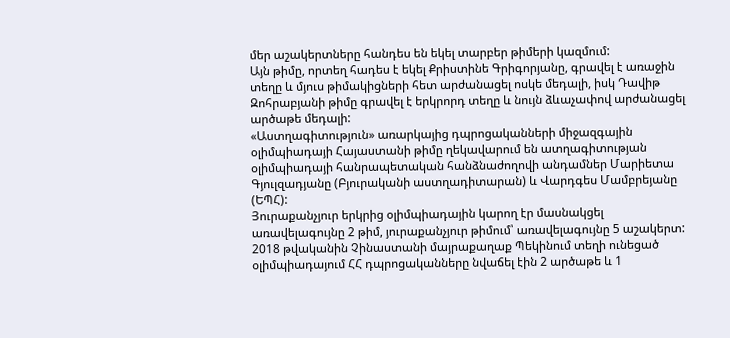մեր աշակերտները հանդես են եկել տարբեր թիմերի կազմում:
Այն թիմը, որտեղ հադես է եկել Քրիստինե Գրիգորյանը, գրավել է առաջին տեղը և մյուս թիմակիցների հետ արժանացել ոսկե մեդալի, իսկ Դավիթ Զոհրաբյանի թիմը գրավել է երկրորդ տեղը և նույն ձևաչափով արժանացել արծաթե մեդալի:
«Աստղագիտություն» առարկայից դպրոցականների միջազգային օլիմպիադայի Հայաստանի թիմը ղեկավարում են ատղագիտության օլիմպիադայի հանրապետական հանձնաժողովի անդամներ Մարիետա Գյուլզադյանը (Բյուրականի աստղադիտարան) և Վարդգես Մամբրեյանը (ԵՊՀ):
Յուրաքանչյուր երկրից օլիմպիադային կարող էր մասնակցել առավելագույնը 2 թիմ, յուրաքանչյուր թիմում՝ առավելագույնը 5 աշակերտ:
2018 թվականին Չինաստանի մայրաքաղաք Պեկինում տեղի ունեցած օլիմպիադայում ՀՀ դպրոցականները նվաճել էին 2 արծաթե և 1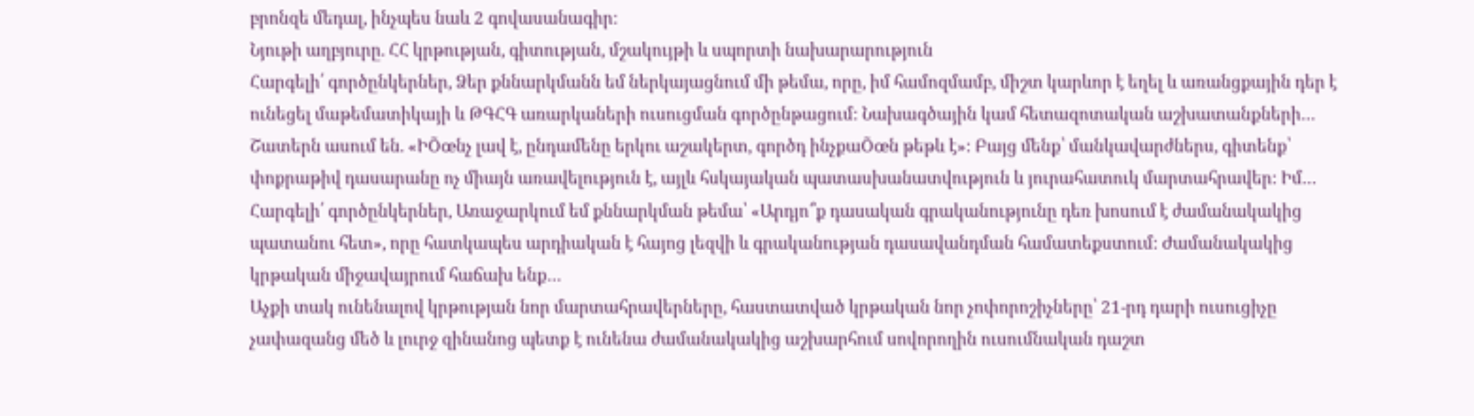բրոնզե մեդալ, ինչպես նաև 2 գովասանագիր:
Նյութի աղբյուրը. ՀՀ կրթության, գիտության, մշակույթի և սպորտի նախարարություն
Հարգելի՛ գործընկերներ, Ձեր քննարկմանն եմ ներկայացնում մի թեմա, որը, իմ համոզմամբ, միշտ կարևոր է եղել և առանցքային դեր է ունեցել մաթեմատիկայի և ԹԳՀԳ առարկաների ուսուցման գործընթացում: Նախագծային կամ հետազոտական աշխատանքների…
Շատերն ասում են. «ԻÕœնչ լավ է, ընդամենը երկու աշակերտ, գործդ ինչքաÕœն թեթև է»: Բայց մենք՝ մանկավարժներս, գիտենք՝ փոքրաթիվ դասարանը ոչ միայն առավելություն է, այլև հսկայական պատասխանատվություն և յուրահատուկ մարտահրավեր: Իմ…
Հարգելի՛ գործընկերներ, Առաջարկում եմ քննարկման թեմա՝ «Արդյո՞ք դասական գրականությունը դեռ խոսում է ժամանակակից պատանու հետ», որը հատկապես արդիական է հայոց լեզվի և գրականության դասավանդման համատեքստում: Ժամանակակից կրթական միջավայրում հաճախ ենք…
Աչքի տակ ունենալով կրթության նոր մարտահրավերները, հաստատված կրթական նոր չոփորոշիչները՝ 21-րդ դարի ուսուցիչը չափազանց մեծ և լուրջ զինանոց պետք է ունենա ժամանակակից աշխարհում սովորողին ուսումնական դաշտ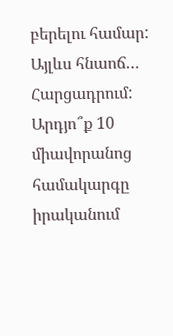բերելու համար: Այլևս հնաոճ…
Հարցադրում: Արդյո՞ք 10 միավորանոց համակարգը իրականում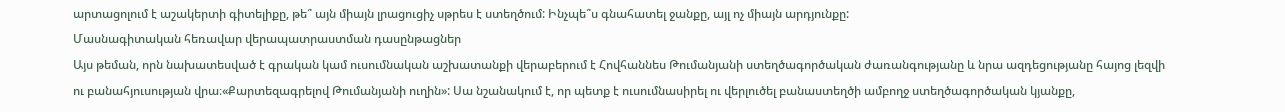արտացոլում է աշակերտի գիտելիքը, թե՞ այն միայն լրացուցիչ սթրես է ստեղծում: Ինչպե՞ս գնահատել ջանքը, այլ ոչ միայն արդյունքը:
Մասնագիտական հեռավար վերապատրաստման դասընթացներ
Այս թեման, որն նախատեսված է գրական կամ ուսումնական աշխատանքի վերաբերում է Հովհաննես Թումանյանի ստեղծագործական ժառանգությանը և նրա ազդեցությանը հայոց լեզվի ու բանահյուսության վրա։«Քարտեզագրելով Թումանյանի ուղին»: Սա նշանակում է, որ պետք է ուսումնասիրել ու վերլուծել բանաստեղծի ամբողջ ստեղծագործական կյանքը,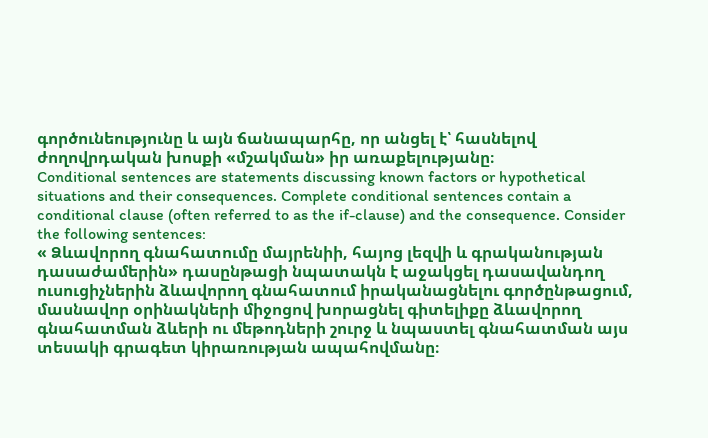գործունեությունը և այն ճանապարհը, որ անցել է՝ հասնելով ժողովրդական խոսքի «մշակման» իր առաքելությանը։
Conditional sentences are statements discussing known factors or hypothetical situations and their consequences. Complete conditional sentences contain a conditional clause (often referred to as the if-clause) and the consequence. Consider the following sentences:
« Ձևավորող գնահատումը մայրենիի, հայոց լեզվի և գրականության դասաժամերին» դասընթացի նպատակն է աջակցել դասավանդող ուսուցիչներին ձևավորող գնահատում իրականացնելու գործընթացում, մասնավոր օրինակների միջոցով խորացնել գիտելիքը ձևավորող գնահատման ձևերի ու մեթոդների շուրջ և նպաստել գնահատման այս տեսակի գրագետ կիրառության ապահովմանը։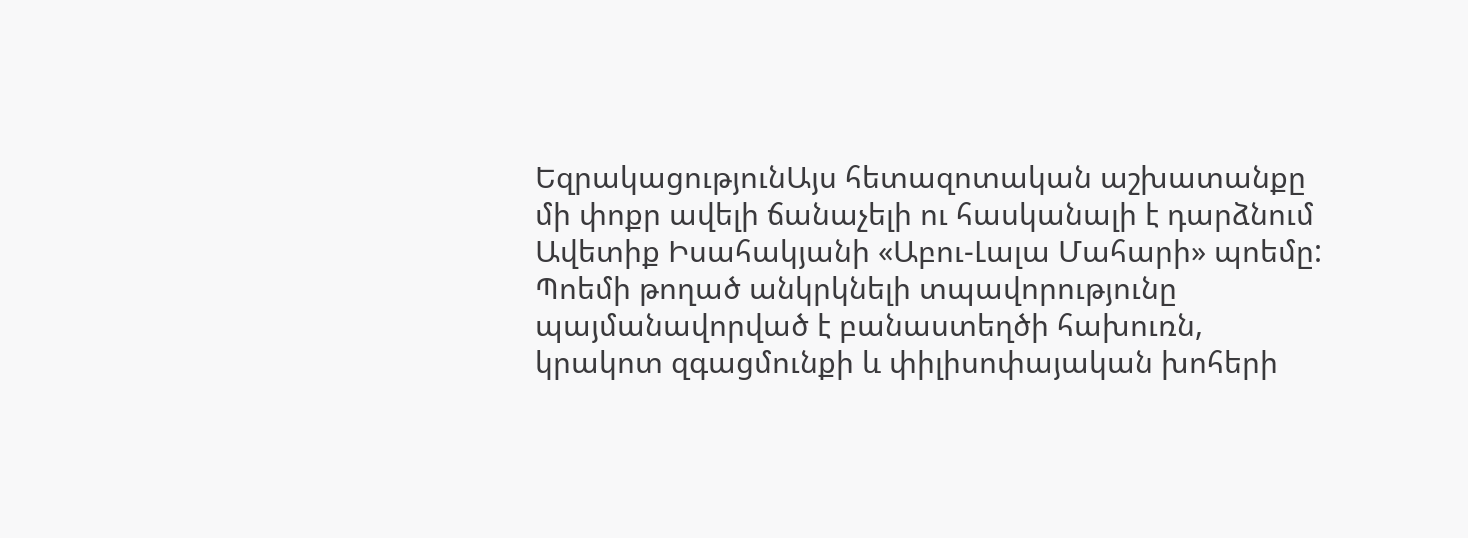ԵզրակացությունԱյս հետազոտական աշխատանքը մի փոքր ավելի ճանաչելի ու հասկանալի է դարձնում Ավետիք Իսահակյանի «Աբու-Լալա Մահարի» պոեմը: Պոեմի թողած անկրկնելի տպավորությունը պայմանավորված է բանաստեղծի հախուռն, կրակոտ զգացմունքի և փիլիսոփայական խոհերի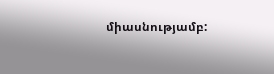միասնությամբ: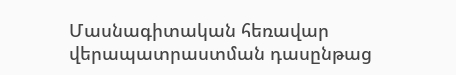Մասնագիտական հեռավար վերապատրաստման դասընթաց